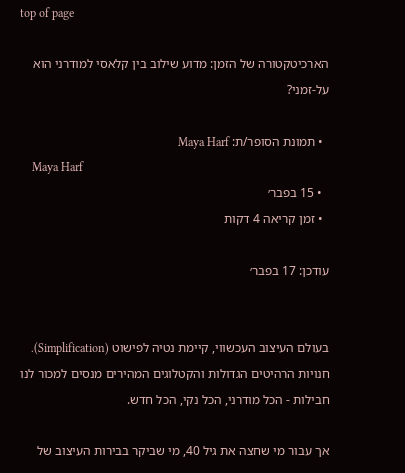top of page

הארכיטקטורה של הזמן: מדוע שילוב בין קלאסי למודרני הוא על-זמני?

  • תמונת הסופר/ת: Maya Harf
    Maya Harf
  • 15 בפבר׳
  • זמן קריאה 4 דקות

עודכן: 17 בפבר׳


בעולם העיצוב העכשווי, קיימת נטיה לפישוט (Simplification). חנויות הרהיטים הגדולות והקטלוגים המהירים מנסים למכור לנו חבילות - הכל מודרני, הכל נקי, הכל חדש.

אך עבור מי שחצה את גיל 40, מי שביקר בבירות העיצוב של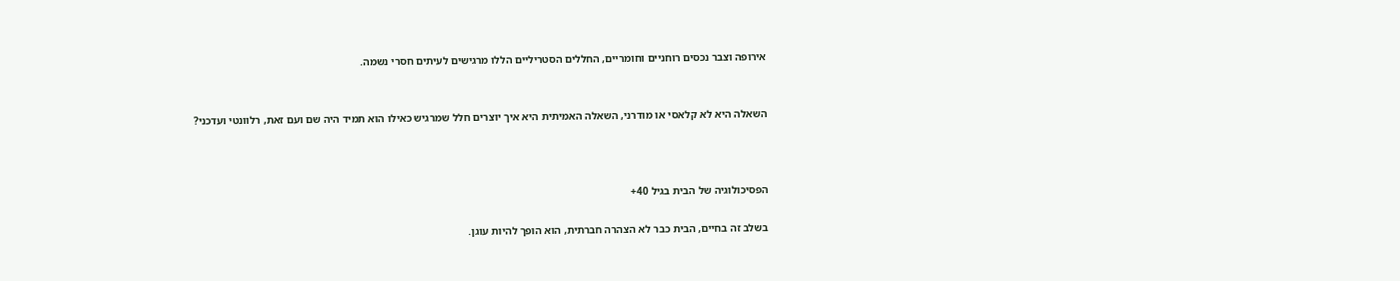אירופה וצבר נכסים רוחניים וחומריים, החללים הסטריליים הללו מרגישים לעיתים חסרי נשמה.


השאלה היא לא קלאסי או מודרני, השאלה האמיתית היא איך יוצרים חלל שמרגיש כאילו הוא תמיד היה שם ועם זאת, רלוונטי ועדכני?



הפסיכולוגיה של הבית בגיל 40+

בשלב זה בחיים, הבית כבר לא הצהרה חברתית, הוא הופך להיות עוגן.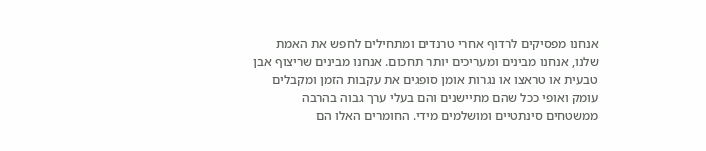אנחנו מפסיקים לרדוף אחרי טרנדים ומתחילים לחפש את האמת שלנו, אנחנו מבינים ומעריכים יותר תחכום. אנחנו מבינים שריצוף אבן טבעית או טראצו או נגרות אומן סופגים את עקבות הזמן ומקבלים עומק ואופי ככל שהם מתיישנים והם בעלי ערך גבוה בהרבה ממשטחים סינתטיים ומושלמים מידי. החומרים האלו הם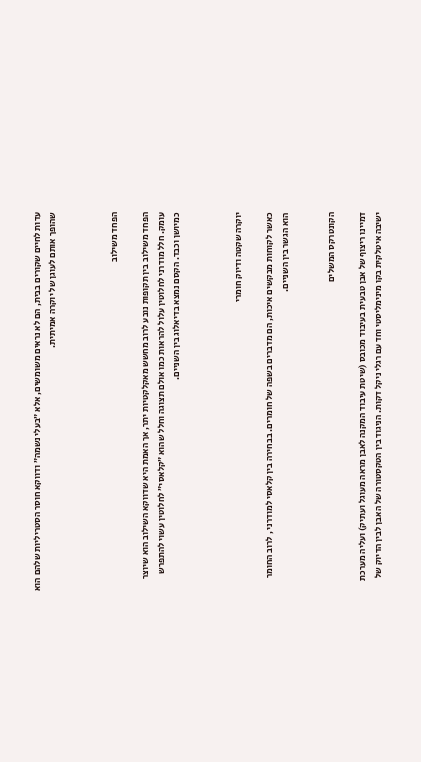עדות לחיים שקורים בבית, הם לא נראים משומשים, אלא ״בעלי נשמה״ ודווקא חוסר הסטריליות שלהם הוא שהופך אותם לעוגן של יוקרה אמיתית.



הפחד משילוב

הפחד משילוב בין תקופות נובע לרוב מחשש מאקלקטיות יתר, אך האמת היא שדווקא השילוב הוא שיוצר עומק. חלל מודרני לחלוטין עלול להראות כמו אולם תצוגה וחלל שהוא ״קלאסי״ לחלוטין עשוי להתפרש כמיושן וכבד. הקסם נמצא בדיאלוג בין השניים.



יוקרה שקטה ודיוק חומרי

כאשר לקוחות מבקשים איכות, הם מדברים בשפה של חומרים. בבחירה בין קלאסי למודרני , לרוב החומר הוא הגשר בין השניים.


הקונטרקס המשלים

דמיינו ריצוף של אבן טבעית בעיבוד מכובס (שיטת עיבוד המקנה לאבן מראה מעוגל ועתיק) ועליה מערכת ישיבה איטלקית בקו מינימליסטי וחד עם רגלי ניקל דקות. הניגוד בין הטקסטורה של האבן לבין הדיוק של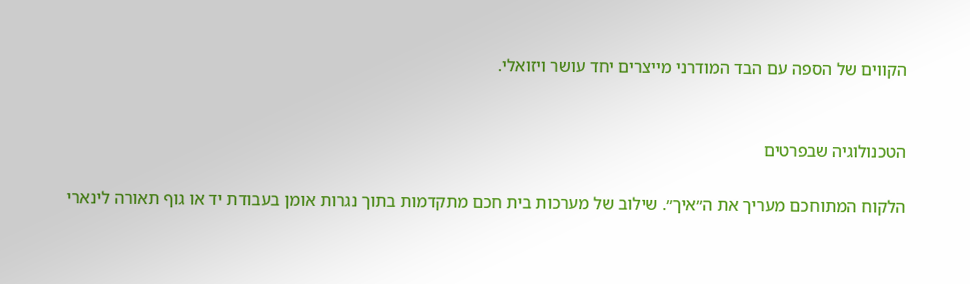הקווים של הספה עם הבד המודרני מייצרים יחד עושר ויזואלי.


הטכנולוגיה שבפרטים

הלקוח המתוחכם מעריך את ה״איך״. שילוב של מערכות בית חכם מתקדמות בתוך נגרות אומן בעבודת יד או גוף תאורה לינארי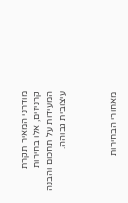מודרני המאיר תקרת קרניזים, אלו בחירות המעידות על תחכום והבנה עיצובית גבוהה.



מאחורי הבחירות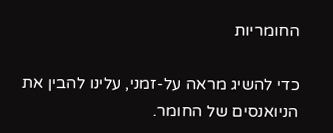החומריות

כדי להשיג מראה על-זמני, עלינו להבין את הניואנסים של החומר.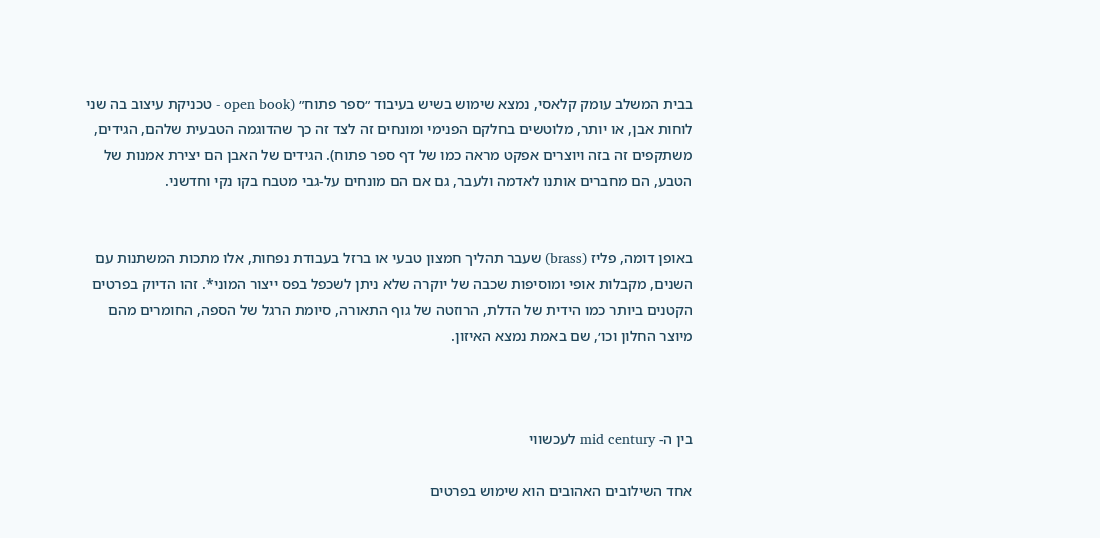בבית המשלב עומק קלאסי, נמצא שימוש בשיש בעיבוד ״ספר פתוח״ (open book - טכניקת עיצוב בה שני לוחות אבן, או יותר, מלוטשים בחלקם הפנימי ומונחים זה לצד זה כך שהדוגמה הטבעית שלהם, הגידים, משתקפים זה בזה ויוצרים אפקט מראה כמו של דף ספר פתוח). הגידים של האבן הם יצירת אמנות של הטבע, הם מחברים אותנו לאדמה ולעבר, גם אם הם מונחים על-גבי מטבח בקו נקי וחדשני.


באופן דומה, פליז (brass) שעבר תהליך חמצון טבעי או ברזל בעבודת נפחות, אלו מתכות המשתנות עם השנים, מקבלות אופי ומוסיפות שכבה של יוקרה שלא ניתן לשכפל בפס ייצור המוני*. זהו הדיוק בפרטים הקטנים ביותר כמו הידית של הדלת, הרוזטה של גוף התאורה, סיומת הרגל של הספה, החומרים מהם מיוצר החלון וכו׳, שם באמת נמצא האיזון.



בין ה- mid century לעכשווי

אחד השילובים האהובים הוא שימוש בפרטים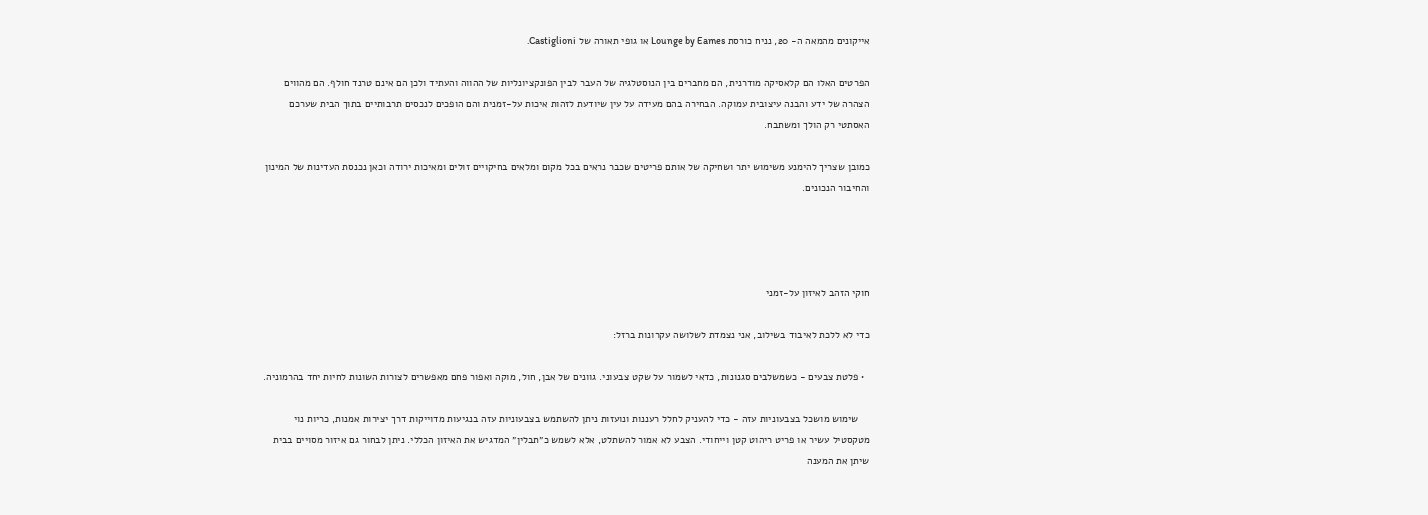אייקונים מהמאה ה- 20, נניח כורסת Lounge by Eames או גופי תאורה של Castiglioni.

הפרטים האלו הם קלאסיקה מודרנית, הם מחברים בין הנוסטלגיה של העבר לבין הפונקציונליות של ההווה והעתיד ולכן הם אינם טרנד חולף. הם מהווים הצהרה של ידע והבנה עיצובית עמוקה. הבחירה בהם מעידה על עין שיודעת לזהות איכות על-זמנית והם הופכים לנכסים תרבותיים בתוך הבית שערכם האסתטי רק הולך ומשתבח.

כמובן שצריך להימנע משימוש יתר ושחיקה של אותם פריטים שכבר נראים בכל מקום ומלאים בחיקויים זולים ומאיכות ירודה וכאן נכנסת העדינות של המינון והחיבור הנכונים.




חוקי הזהב לאיזון על-זמני

כדי לא ללכת לאיבוד בשילוב, אני נצמדת לשלושה עקרונות ברזל:

  • פלטת צבעים - כשמשלבים סגנונות, כדאי לשמור על שקט צבעוני. גוונים של אבן, חול, מוקה ואפור פחם מאפשרים לצורות השונות לחיות יחד בהרמוניה.

    שימוש מושכל בצבעוניות עזה - כדי להעניק לחלל רעננות ונועזות ניתן להשתמש בצבעוניות עזה בנגיעות מדוייקות דרך יצירות אמנות, כריות נוי מטקסטיל עשיר או פריט ריהוט קטן וייחודי. הצבע לא אמור להשתלט, אלא לשמש כ״תבלין״ המדגיש את האיזון הכללי. ניתן לבחור גם איזור מסויים בבית שיתן את המענה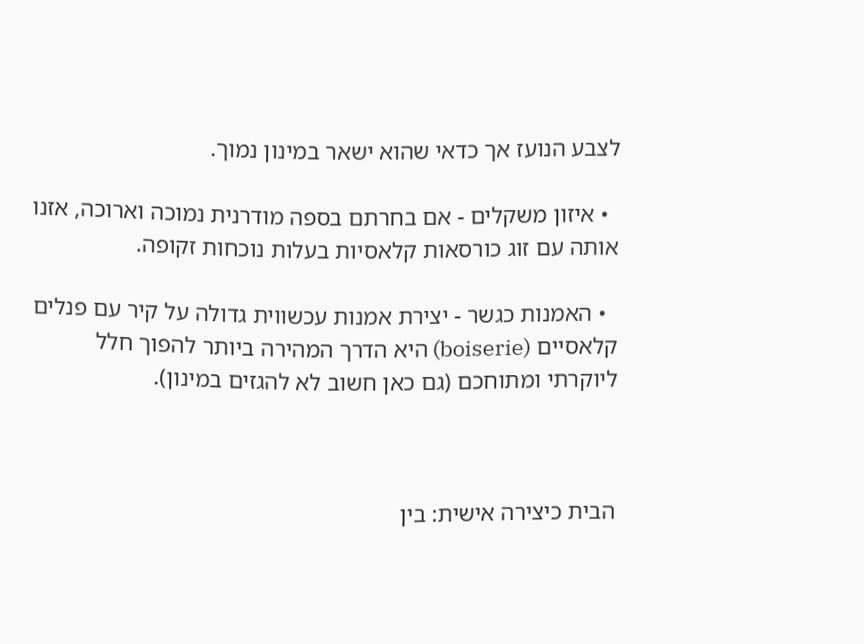לצבע הנועז אך כדאי שהוא ישאר במינון נמוך.

  • איזון משקלים - אם בחרתם בספה מודרנית נמוכה וארוכה, אזנו אותה עם זוג כורסאות קלאסיות בעלות נוכחות זקופה.

  • האמנות כגשר - יצירת אמנות עכשווית גדולה על קיר עם פנלים קלאסיים (boiserie) היא הדרך המהירה ביותר להפוך חלל ליוקרתי ומתוחכם (גם כאן חשוב לא להגזים במינון).



הבית כיצירה אישית: בין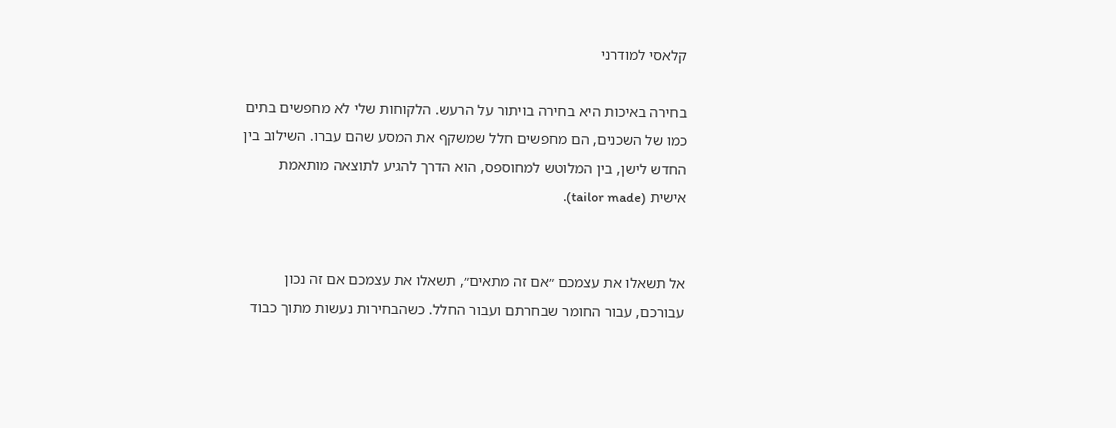קלאסי למודרני

בחירה באיכות היא בחירה בויתור על הרעש. הלקוחות שלי לא מחפשים בתים כמו של השכנים, הם מחפשים חלל שמשקף את המסע שהם עברו. השילוב בין החדש לישן, בין המלוטש למחוספס, הוא הדרך להגיע לתוצאה מותאמת אישית (tailor made).


אל תשאלו את עצמכם ״אם זה מתאים״, תשאלו את עצמכם אם זה נכון עבורכם, עבור החומר שבחרתם ועבור החלל. כשהבחירות נעשות מתוך כבוד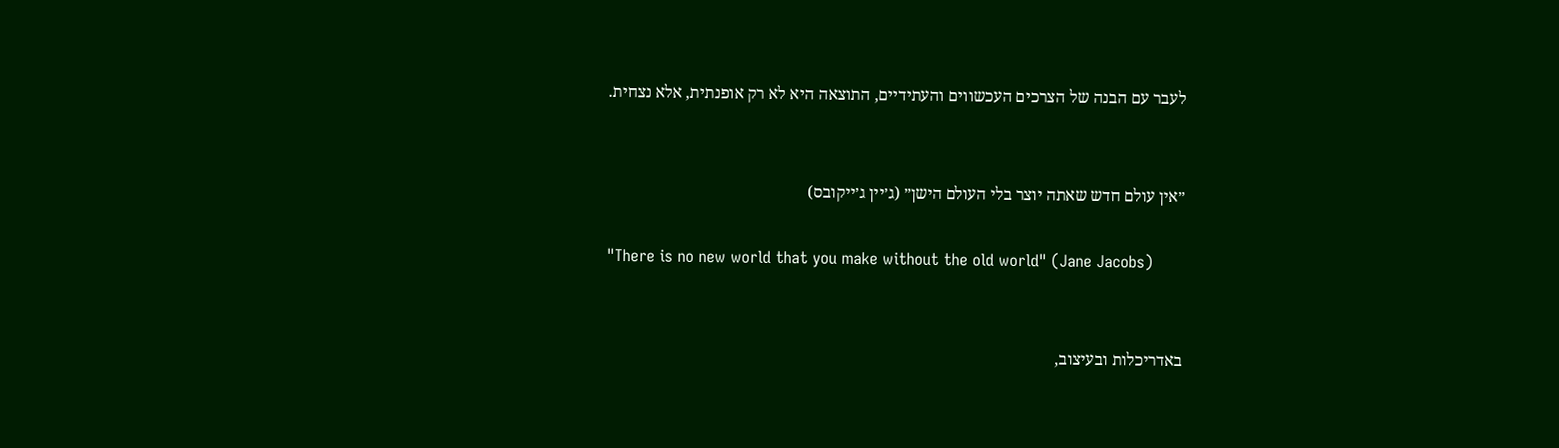לעבר עם הבנה של הצרכים העכשווים והעתידיים, התוצאה היא לא רק אופנתית, אלא נצחית.


״אין עולם חדש שאתה יוצר בלי העולם הישן״ (ג׳יין ג׳ייקובס)

"There is no new world that you make without the old world" (Jane Jacobs)


באדריכלות ובעיצוב,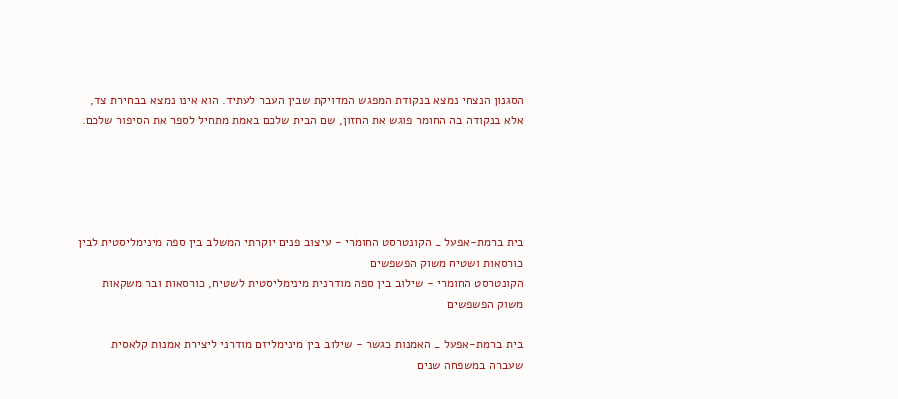הסגנון הנצחי נמצא בנקודת המפגש המדויקת שבין העבר לעתיד. הוא אינו נמצא בבחירת צד, אלא בנקודה בה החומר פוגש את החזון, שם הבית שלכם באמת מתחיל לספר את הסיפור שלכם.





בית ברמת-אפעל _ הקונטרסט החומרי - עיצוב פנים יוקרתי המשלב בין ספה מינימליסטית לבין כורסאות ושטיח משוק הפשפשים
הקונטרסט החומרי - שילוב בין ספה מודרנית מינימליסטית לשטיח, כורסאות ובר משקאות משוק הפשפשים

בית ברמת-אפעל _ האמנות כגשר - שילוב בין מינימליזם מודרני ליצירת אמנות קלאסית שעברה במשפחה שנים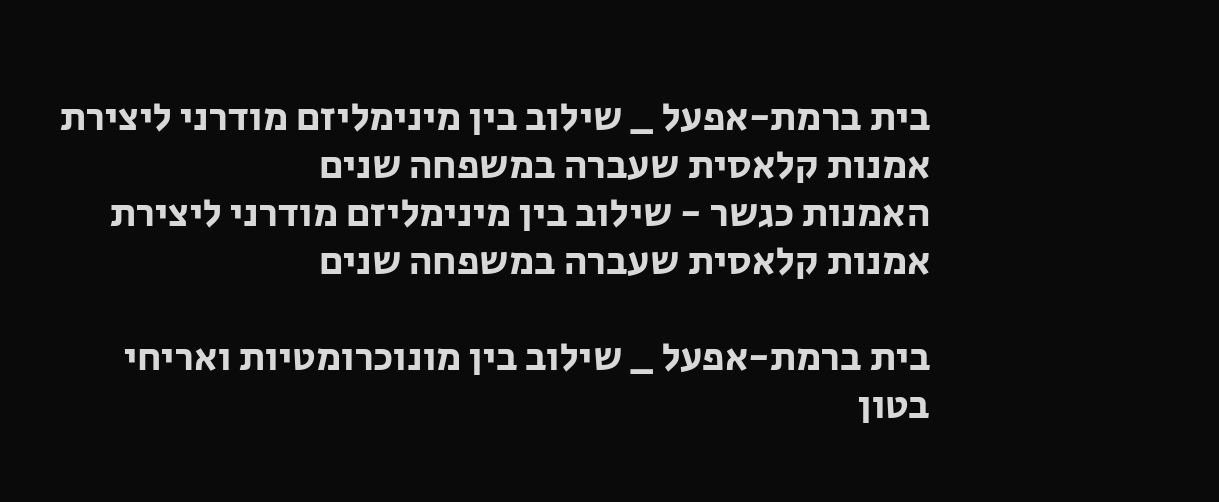בית ברמת-אפעל _ שילוב בין מינימליזם מודרני ליצירת אמנות קלאסית שעברה במשפחה שנים
האמנות כגשר - שילוב בין מינימליזם מודרני ליצירת אמנות קלאסית שעברה במשפחה שנים

בית ברמת-אפעל _ שילוב בין מונוכרומטיות ואריחי בטון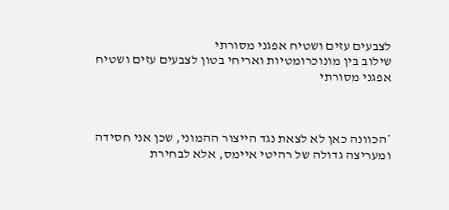לצבעים עזים ושטיח אפגני מסורתי
שילוב בין מונוכרומטיות ואריחי בטון לצבעים עזים ושטיח אפגני מסורתי



*הכוונה כאן לא לצאת נגד הייצור ההמוני, שכן אני חסידה ומעריצה גדולה של רהיטי איימס, אלא לבחירת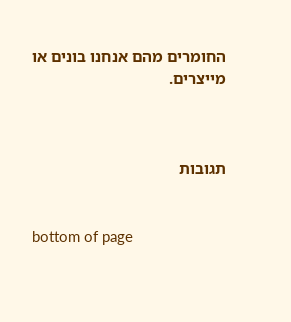החומרים מהם אנחנו בונים או מייצרים.



תגובות


bottom of page